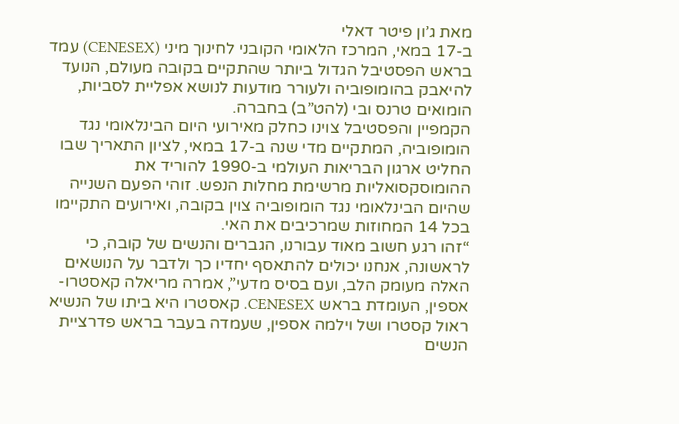מאת ג’ון פיטר דאלי
ב-17 במאי, המרכז הלאומי הקובני לחינוך מיני (CENESEX) עמד בראש הפסטיבל הגדול ביותר שהתקיים בקובה מעולם, הנועד להיאבק בהומופוביה ולעורר מודעות לנושא אפליית לסביות, הומואים טרנס ובי (להט”ב) בחברה.
הקמפיין והפסטיבל צוינו כחלק מאירועי היום הבינלאומי נגד הומופוביה, המתקיים מדי שנה ב-17 במאי, לציון התאריך שבו החליט ארגון הבריאות העולמי ב-1990 להוריד את ההומוסקסואליות מרשימת מחלות הנפש. זוהי הפעם השנייה שהיום הבינלאומי נגד הומופוביה צוין בקובה, ואירועים התקיימו בכל 14 המחוזות שמרכיבים את האי.
“זהו רגע חשוב מאוד עבורנו, הגברים והנשים של קובה, כי לראשונה, אנחנו יכולים להתאסף יחדיו כך ולדבר על הנושאים האלה מעומק הלב, ועם בסיס מדעי”, אמרה מריאלה קאסטרו-אספין, העומדת בראש CENESEX. קאסטרו היא ביתו של הנשיא ראול קסטרו ושל וילמה אספין, שעמדה בעבר בראש פדרציית הנשים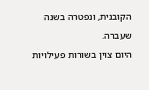הקובנית, ונפטרה בשנה שעברה.
היום צוין בשורות פעילויות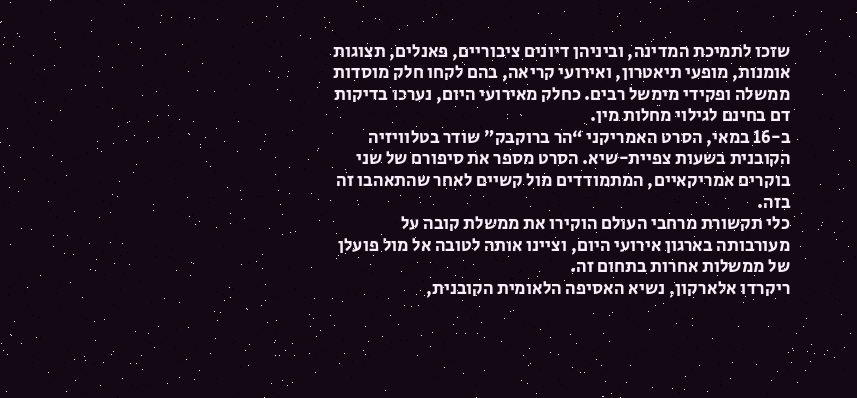שזכו לתמיכת המדינה, וביניהן דיונים ציבוריים, פאנלים, תצוגות אומנות, מופעי תיאטרון, ואירועי קריאה, בהם לקחו חלק מוסדות ממשלה ופקידי מימשל רבים. כחלק מאירועי היום, נערכו בדיקות דם בחינם לגילוי מחלות מין.
ב-16 במאי, הסרט האמריקני “הר ברוקבק” שודר בטלוויזיה הקובנית בשעות צפיית-שיא. הסרט מספר את סיפורם של שני בוקרים אמריקאיים, המתמודדים מול קשיים לאחר שהתאהבו זה בזה.
כלי תקשורת מרחבי העולם הוקירו את ממשלת קובה על מעורבותה בארגון אירועי היום, וציינו אותה לטובה אל מול פועלן של ממשלות אחרות בתחום זה.
ריקרדו אלארקון, נשיא האסיפה הלאומית הקובנית,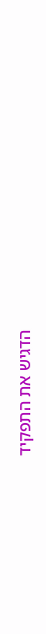הדגיש את התפקיד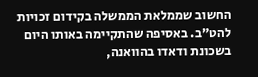החשוב שממלאת הממשלה בקידום זכויות להט”ב. באסיפה שהתקיימה באותו היום בשכונת ודאדו בהוואנה,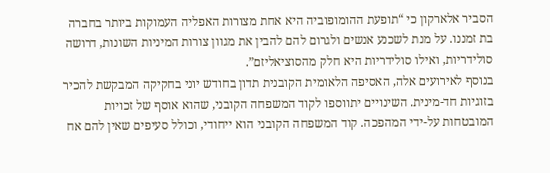הסביר אלארקון כי “תופעת ההומופוביה היא אחת מצורות האפליה העמוקות ביותר בחברה בת זמננו. על מנת לשכנע אנשים ולגרום להם להבין את מגוון צורות המיניות השונות, דרושה סולידריות, ואילו סולידריות היא חלק מהסוציאליזם”.
בנוסף לאירועים אלה, האסיפה הלאומית הקובנית תדון בחודש יוני בחקיקה המבקשת להכיר בזוגיות חד-מינית. השינויים יתווספו לקוד המשפחה הקובני, שהוא אוסף של זכויות המובטחות על-ידי המהפכה. קוד המשפחה הקובני הוא ייחודי, וכולל סעיפים שאין להם אח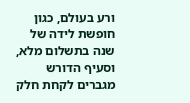ורע בעולם, כגון חופשת לידה של שנה בתשלום מלא, וסעיף הדורש מגברים לקחת חלק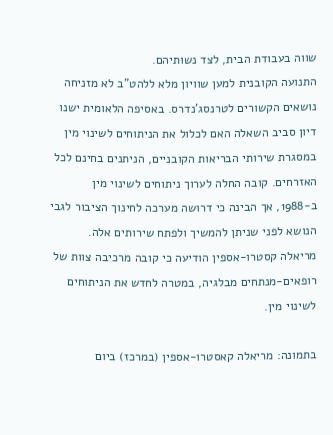שווה בעבודת הבית, לצד נשותיהם.
התנועה הקובנית למען שוויון מלא ללהט”ב לא מזניחה נושאים הקשורים לטרנסג’נדרס. באסיפה הלאומית ישנו דיון סביב השאלה האם לכלול את הניתוחים לשינוי מין במסגרת שירותי הבריאות הקובניים, הניתנים בחינם לכל האזרחים. קובה החלה לערוך ניתוחים לשינוי מין ב-1988, אך הבינה כי דרושה מערכה לחינוך הציבור לגבי הנושא לפני שניתן להמשיך ולפתח שירותים אלה.
מריאלה קסטרו-אספין הודיעה כי קובה מרכיבה צוות של רופאים-מנתחים מבלגיה, במטרה לחדש את הניתוחים לשינוי מין.

בתמונה: מריאלה קאסטרו-אספין (במרכז) ביום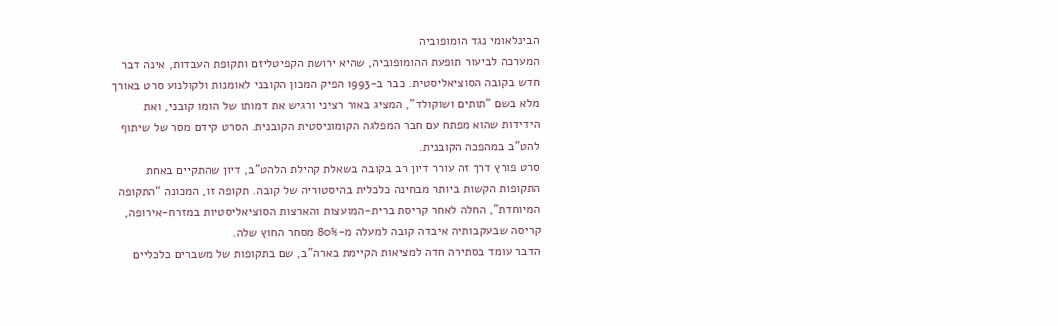הבינלאומי נגד הומופוביה
המערכה לביעור תופעת ההומופוביה, שהיא ירושת הקפיטליזם ותקופת העבדות, אינה דבר חדש בקובה הסוציאליסטית. כבר ב-1993 הפיק המכון הקובני לאומנות ולקולנוע סרט באורך מלא בשם “תותים ושוקולד”, המציג באור רציני ורגיש את דמותו של הומו קובני, ואת הידידות שהוא מפתח עם חבר המפלגה הקומוניסטית הקובנית. הסרט קידם מסר של שיתוף להט”ב במהפכה הקובנית.
סרט פורץ דרך זה עורר דיון רב בקובה בשאלת קהילת הלהט”ב, דיון שהתקיים באחת התקופות הקשות ביותר מבחינה כלכלית בהיסטוריה של קובה. תקופה זו, המכונה “התקופה המיוחדת”, החלה לאחר קריסת ברית-המועצות והארצות הסוציאליסטיות במזרח-אירופה, קריסה שבעקבותיה איבדה קובה למעלה מ-80% מסחר החוץ שלה.
הדבר עומד בסתירה חדה למציאות הקיימת בארה”ב, שם בתקופות של משברים כלכליים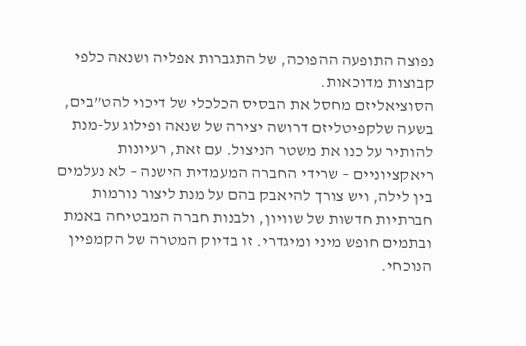נפוצה התופעה ההפוכה, של התגברות אפליה ושנאה כלפי קבוצות מדוכאות.
הסוציאליזם מחסל את הבסיס הכלכלי של דיכוי להט”בים, בשעה שלקפיטליזם דרושה יצירה של שנאה ופילוג על-מנת להותיר על כנו את משטר הניצול. עם זאת, רעיונות ריאקציוניים – שרידי החברה המעמדית הישנה – לא נעלמים בין לילה, ויש צורך להיאבק בהם על מנת ליצור נורמות חברתיות חדשות של שוויון, ולבנות חברה המבטיחה באמת ובתמים חופש מיני ומיגדרי. זו בדיוק המטרה של הקמפיין הנוכחי.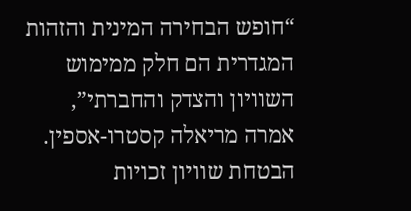“חופש הבחירה המינית והזהות המגדרית הם חלק ממימוש השוויון והצדק והחברתי”, אמרה מריאלה קסטרו-אספין. הבטחת שוויון זכויות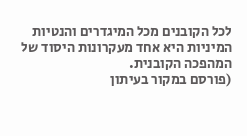לכל הקובנים מכל המיגדרים והנטיות המיניות היא אחד מעקרונות היסוד של המהפכה הקובנית.
(פורסם במקור בעיתון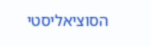הסוציאליסטי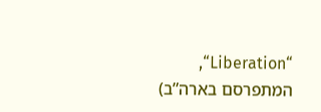“Liberation“, המתפרסם בארה”ב)